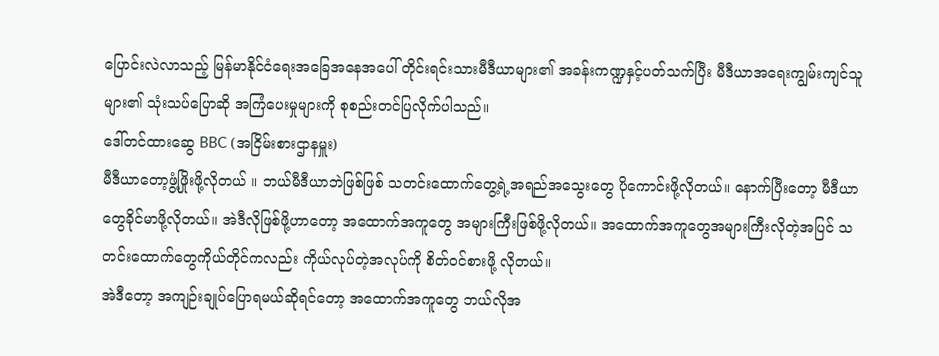ပြောင်းလဲလာသည့် မြန်မာနိုင်ငံရေးအခြေအနေအပေါ် တိုင်းရင်းသားမီဒီယာများ၏ အခန်းကဏ္ဍနှင့်ပတ်သက်ပြီး မီဒီယာအရေးကျွမ်းကျင်သူများ၏ သုံးသပ်ပြောဆို အကြံပေးမှုများကို စုစည်းတင်ပြလိုက်ပါသည်။
ဒေါ်တင်ထားဆွေ BBC (အငြိမ်းစားဌာနမှူး)
မီဒီယာတော့ဖွံ့ဖြိုးဖို့လိုတယ် ။ ဘယ်မီဒီယာဘဲဖြစ်ဖြစ် သတင်းထောက်တွေ့ရဲ့အရည်အသွေးတွေ ပိုကောင်းဖို့လိုတယ်။ နောက်ပြီးတော့ မီဒီယာတွေခိုင်မာဖို့လိုတယ်။ အဲဒီလိုဖြစ်ဖို့ဟာတော့ အထောက်အကူတွေ အများကြီးဖြစ်ဖို့လိုတယ်။ အထောက်အကူတွေအများကြီးလိုတဲ့အပြင် သတင်းထောက်တွေကိုယ်တိုင်ကလည်း ကိုယ်လုပ်တဲ့အလုပ်ကို စိတ်ဝင်စားဖို့ လိုတယ်။
အဲဒီတော့ အကျဉ်းချုပ်ပြောရမယ်ဆိုရင်တော့ အထောက်အကူတွေ ဘယ်လိုအ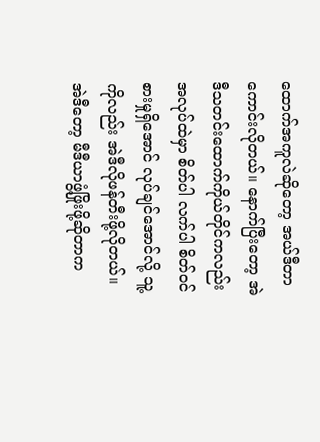ထောက်အကူလဲဆိုတော့ အယ်ဒီတာကောင်းလိုတယ်။ နောက်ပြီးတော့ အဲဒီသတင်းထောက်ကိုယ်တိုင်ကလည်း အလုပ်ထဲမှာ စိတ်ပါ လက်ပါ စိတ်ဝင်စားမှုရှိအောင် လုပ်ချင်အောင်လို့ သူ့ကိုလည်း အဲဒီလိုဖန်တီးဖို့လိုတယ်။ အဲဒီတော့ မီဒီယာဖွံ့ဖြိုးဖို့ဆိုတာက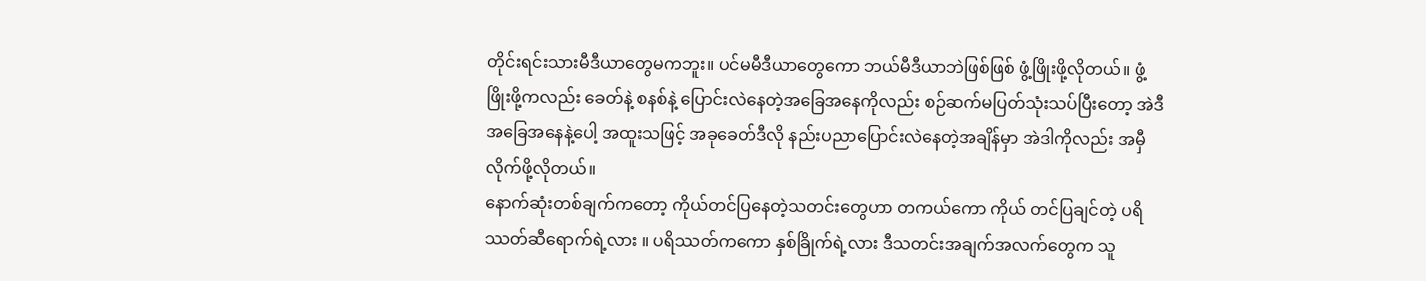တိုင်းရင်းသားမီဒီယာတွေမကဘူး။ ပင်မမီဒီယာတွေကော ဘယ်မီဒီယာဘဲဖြစ်ဖြစ် ဖွံ့ဖြိုးဖို့လိုတယ်။ ဖွံ့ဖြိုးဖို့ကလည်း ခေတ်နဲ့ စနစ်နဲ့ ပြောင်းလဲနေတဲ့အခြေအနေကိုလည်း စဉ်ဆက်မပြတ်သုံးသပ်ပြီးတော့ အဲဒီအခြေအနေနဲ့ပေါ့ အထူးသဖြင့် အခုခေတ်ဒီလို နည်းပညာပြောင်းလဲနေတဲ့အချိန်မှာ အဲဒါကိုလည်း အမှီလိုက်ဖို့လိုတယ်။
နောက်ဆုံးတစ်ချက်ကတော့ ကိုယ်တင်ပြနေတဲ့သတင်းတွေဟာ တကယ်ကော ကိုယ် တင်ပြချင်တဲ့ ပရိဿတ်ဆီရောက်ရဲ့လား ။ ပရိဿတ်ကကော နှစ်ခြိုက်ရဲ့လား ဒီသတင်းအချက်အလက်တွေက သူ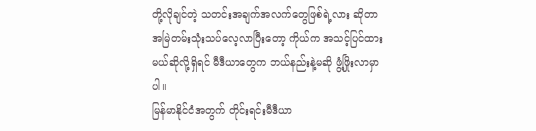တို့လိုချင်တဲ့ သတင်းအချက်အလက်တွေဖြစ်ရဲ့လား ဆိုတာ အမြဲတမ်းသုံးသပ်လေ့လာပြီးတော့ ကိုယ်က အသင့်ပြင်ထားမယ်ဆိုလို့ရှိရင် မီဒီယာတွေက ဘယ်နည်းနဲ့မဆို ဖွံ့ဖြိုးလာမှာပါ။
မြန်မာနိုင်ငံအတွက် တိုင်းရင်းမီဒီယာ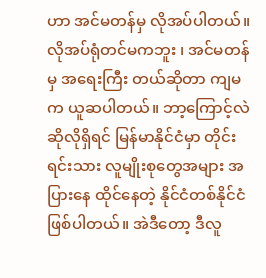ဟာ အင်မတန်မှ လိုအပ်ပါတယ်။ လိုအပ်ရုံတင်မကဘူး ၊ အင်မတန်မှ အရေးကြီး တယ်ဆိုတာ ကျမက ယူဆပါတယ်။ ဘာ့ကြောင့်လဲဆိုလိုရှိရင် မြန်မာနိုင်ငံမှာ တိုင်းရင်းသား လူမျိုးစုတွေအများ အပြားနေ ထိုင်နေတဲ့ နိုင်ငံတစ်နိုင်ငံဖြစ်ပါတယ်။ အဲဒီတော့ ဒီလူ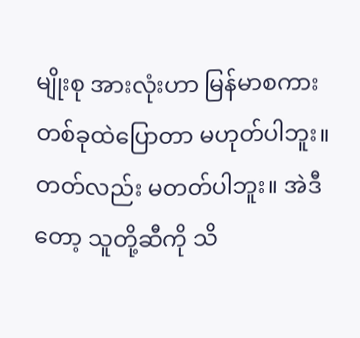မျိုးစု အားလုံးဟာ မြန်မာစကားတစ်ခုထဲပြောတာ မဟုတ်ပါဘူး။ တတ်လည်း မတတ်ပါဘူး။ အဲဒီတော့ သူတို့ဆီကို သိ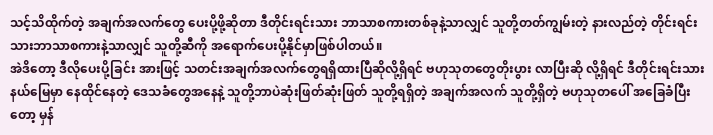သင့်သိထိုက်တဲ့ အချက်အလက်တွေ ပေးပို့ဖို့ဆိုတာ ဒီတိုင်းရင်းသား ဘာသာစကားတစ်ခုနဲ့သာလျှင် သူတို့တတ်ကျွမ်းတဲ့ နားလည်တဲ့ တိုင်းရင်းသားဘာသာစကားနဲ့သာလျှင် သူတို့ဆီကို အရောက်ပေးပို့နိုင်မှာဖြစ်ပါတယ်။
အဲဒိတော့ ဒီလိုပေးပို့ခြင်း အားဖြင့် သတင်းအချက်အလက်တွေရရှိထားပြီဆိုလို့ရှိရင် ဗဟုသုတတွေတိုးပွား လာပြီးဆို လို့ရှိရင် ဒီတိုင်းရင်းသားနယ်မြေမှာ နေထိုင်နေတဲ့ ဒေသခံတွေအနေနဲ့ သူတို့ဘာပဲဆုံးဖြတ်ဆုံးဖြတ် သူတို့ရရှိတဲ့ အချက်အလက် သူတို့ရှိတဲ့ ဗဟုသုတပေါ် အခြေခံပြီးတော့ မှန်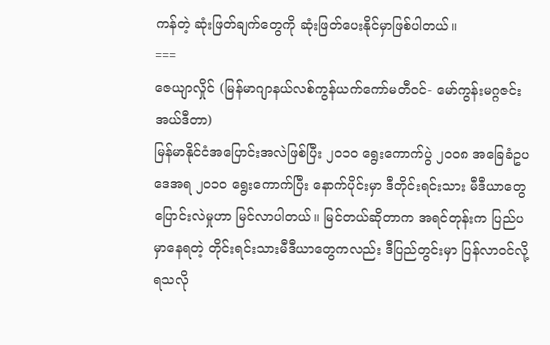ကန်တဲ့ ဆုံးဖြတ်ချက်တွေကို ဆုံးဖြတ်ပေးနိုင်မှာဖြစ်ပါတယ်။
===
ဇေယျာလှိုင် (မြန်မာဂျာနယ်လစ်ကွန်ယက်ကော်မတီဝင်- မော်ကွန်းမဂ္ဂဇင်း အယ်ဒီတာ)
မြန်မာနိုင်ငံအပြောင်းအလဲဖြစ်ပြီး ၂၀၁ဝ ရွေးကောက်ပွဲ ၂၀၀၈ အခြေခံဥပဒေအရ ၂၀၁ဝ ရွေးကောက်ပြီး နောက်ပိုင်းမှာ ဒီတိုင်းရင်းသား မီဒီယာတွေပြောင်းလဲမှုဟာ မြင်လာပါတယ်။ မြင်တယ်ဆိုတာက အရင်တုန်းက ပြည်ပမှာနေရတဲ့ တိုင်းရင်းသားမီဒီယာတွေကလည်း ဒီပြည်တွင်းမှာ ပြန်လာဝင်လို့ရသလို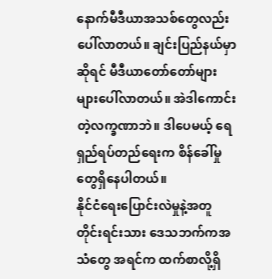နောက်မီဒီယာအသစ်တွေလည်း ပေါ်လာတယ်။ ချင်းပြည်နယ်မှာဆိုရင် မီဒီယာတော်တော်များများပေါ်လာတယ်။ အဲဒါကောင်းတဲ့လက္ခဏာဘဲ။ ဒါပေမယ့် ရေရှည်ရပ်တည်ရေးက စိန်ခေါ်မှုတွေရှိနေပါတယ်။
နိုင်ငံရေးပြောင်းလဲမှုနဲ့အတူ တိုင်းရင်းသား ဒေသဘက်ကအသံတွေ အရင်က ထက်စာလို့ရှိ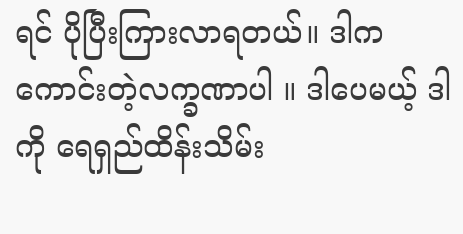ရင် ပိုပြီးကြားလာရတယ်။ ဒါကကောင်းတဲ့လက္ခဏာပါ ။ ဒါပေမယ့် ဒါကို ရေရှည်ထိန်းသိမ်း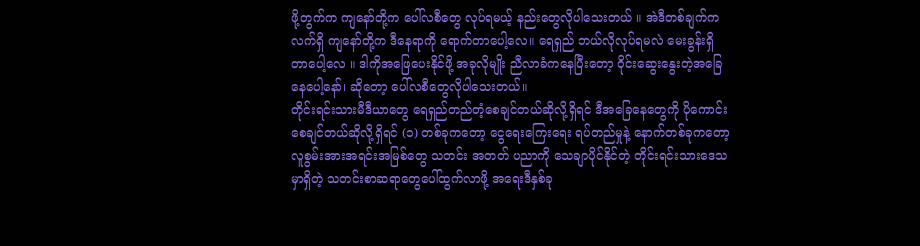ဖို့တွက်က ကျနော်တို့က ပေါ်လစီတွေ လုပ်ရမယ့် နည်းတွေလိုပါသေးတယ် ။ အဲဒီတစ်ချက်က လက်ရှိ ကျနော်တို့က ဒီနေရာကို ရောက်တာပေါ့လေ။ ရေရှည် ဘယ်လိုလုပ်ရမလဲ မေးခွန်းရှိတာပေါ့လေ ။ ဒါကိုအဖြေပေးနိုင်ဖို့ အခုလိုမျိုး ညီလာခံကနေပြီးတော့ ဝိုင်းဆွေးနွေးတဲ့အခြေနေပေါ့နော်၊ ဆိုတော့ ပေါ်လစီတွေလိုပါသေးတယ်။
တိုင်းရင်းသားမီဒီယာတွေ ရေရှည်တည်တံ့စေချင်တယ်ဆိုလို့ရှိရင် ဒီအခြေနေတွေကို ပိုကောင်းစေချင်တယ်ဆိုလို့ရှိရင် (၁) တစ်ခုကတော့ ငွေရေးကြေးရေး ရပ်တည်မှုနဲ့ နောက်တစ်ခုကတော့ လူစွမ်းအားအရင်းအမြစ်တွေ သတင်း အတတ် ပညာကို သေချာပိုင်နိုင်တဲ့ တိုင်းရင်းသားဒေသမှာရှိတဲ့ သတင်းစာဆရာတွေပေါ်ထွက်လာဖို့ အရေးဒီနှစ်ခု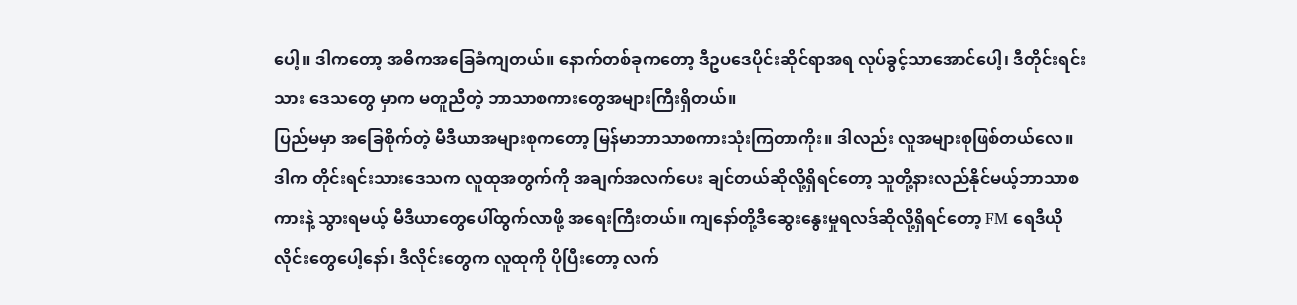ပေါ့။ ဒါကတော့ အဓိကအခြေခံကျတယ်။ နောက်တစ်ခုကတော့ ဒီဥပဒေပိုင်းဆိုင်ရာအရ လုပ်ခွင့်သာအောင်ပေါ့၊ ဒီတိုင်းရင်းသား ဒေသတွေ မှာက မတူညီတဲ့ ဘာသာစကားတွေအများကြီးရှိတယ်။
ပြည်မမှာ အခြေစိုက်တဲ့ မီဒီယာအများစုကတော့ မြန်မာဘာသာစကားသုံးကြတာကိုး။ ဒါလည်း လူအများစုဖြစ်တယ်လေ။ ဒါက တိုင်းရင်းသားဒေသက လူထုအတွက်ကို အချက်အလက်ပေး ချင်တယ်ဆိုလို့ရှိရင်တော့ သူတို့နားလည်နိုင်မယ့်ဘာသာစကားနဲ့ သွားရမယ့် မီဒီယာတွေပေါ်ထွက်လာဖို့ အရေးကြီးတယ်။ ကျနော်တို့ဒီဆွေးနွေးမှုရလဒ်ဆိုလို့ရှိရင်တော့ FM ရေဒီယိုလိုင်းတွေပေါ့နော်၊ ဒီလိုင်းတွေက လူထုကို ပိုပြီးတော့ လက်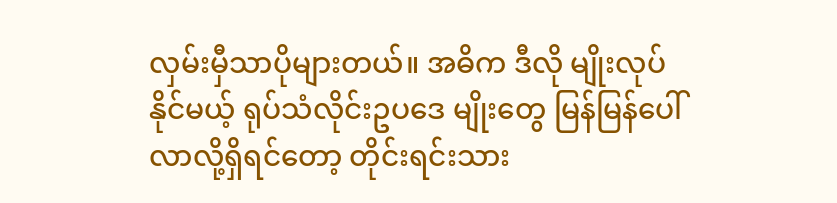လှမ်းမှီသာပိုများတယ်။ အဓိက ဒီလို မျိုးလုပ်နိုင်မယ့် ရုပ်သံလိုင်းဥပဒေ မျိုးတွေ မြန်မြန်ပေါ်လာလို့ရှိရင်တော့ တိုင်းရင်းသား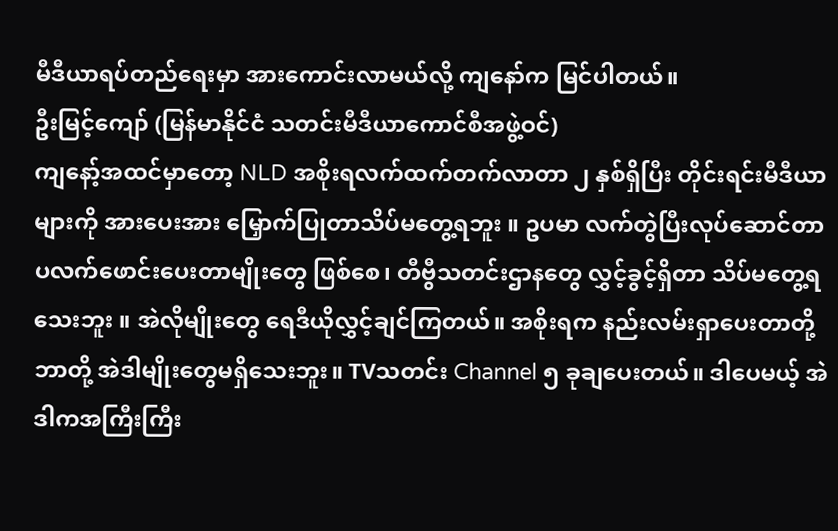မီဒီယာရပ်တည်ရေးမှာ အားကောင်းလာမယ်လို့ ကျနော်က မြင်ပါတယ်။
ဦးမြင့်ကျော် (မြန်မာနိုင်ငံ သတင်းမီဒီယာကောင်စီအဖွဲ့ဝင်)
ကျနော့်အထင်မှာတော့ NLD အစိုးရလက်ထက်တက်လာတာ ၂ နှစ်ရှိပြီး တိုင်းရင်းမီဒီယာများကို အားပေးအား မြှောက်ပြုတာသိပ်မတွေ့ရဘူး ။ ဥပမာ လက်တွဲပြီးလုပ်ဆောင်တာ ပလက်ဖောင်းပေးတာမျိုးတွေ ဖြစ်စေ၊ တီဗွီသတင်းဌာနတွေ လွှင့်ခွင့်ရှိတာ သိပ်မတွေ့ရသေးဘူး ။ အဲလိုမျိုးတွေ ရေဒီယိုလွှင့်ချင်ကြတယ်။ အစိုးရက နည်းလမ်းရှာပေးတာတို့ ဘာတို့ အဲဒါမျိုးတွေမရှိသေးဘူး။ TVသတင်း Channel ၅ ခုချပေးတယ်။ ဒါပေမယ့် အဲဒါကအကြီးကြီး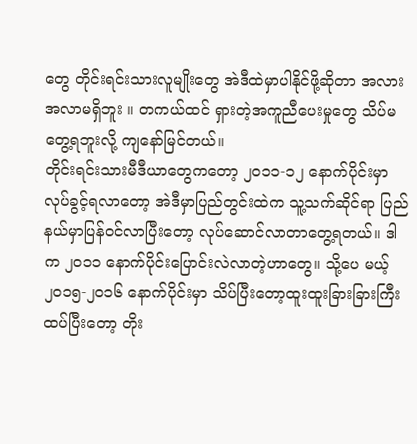တွေ တိုင်းရင်းသားလူမျိုးတွေ အဲဒီထဲမှာပါနိုင်ဖို့ဆိုတာ အလားအလာမရှိဘူး ။ တကယ်ထင် ရှားတဲ့အကူညီပေးမှုတွေ သိပ်မတွေ့ရဘူးလို့ ကျနော်မြင်တယ်။
တိုင်းရင်းသားမီဒီယာတွေကတော့ ၂၀၁၁-၁၂ နောက်ပိုင်းမှာ လုပ်ခွင့်ရလာတော့ အဲဒီမှာပြည်တွင်းထဲက သူ့သက်ဆိုင်ရာ ပြည်နယ်မှာပြန်ဝင်လာပြီးတော့ လုပ်ဆောင်လာတာတွေ့ရတယ်။ ဒါက ၂၀၁၁ နောက်ပိုင်းပြောင်းလဲလာတဲ့ဟာတွေ။ သို့ပေ မယ့် ၂၀၁၅-၂၀၁၆ နောက်ပိုင်းမှာ သိပ်ပြီးတော့ထူးထူးခြားခြားကြီး ထပ်ပြီးတော့ တိုး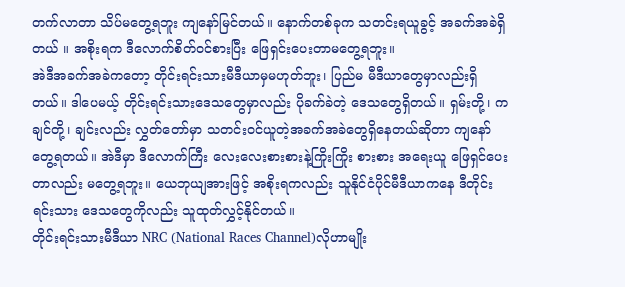တက်လာတာ သိပ်မတွေ့ရဘူး ကျနော်မြင်တယ်။ နောက်တစ်ခုက သတင်းရယူခွင့် အခက်အခဲရှိတယ် ။ အစိုးရက ဒီလောက်စိတ်ဝင်စားပြီး ဖြေရှင်းပေးတာမတွေ့ရဘူး။
အဲဒီအခက်အခဲကတော့ တိုင်းရင်းသားမီဒီယာမှမဟုတ်ဘူး၊ ပြည်မ မီဒီယာတွေမှာလည်းရှိတယ်။ ဒါပေမယ့် တိုင်းရင်းသားဒေသတွေမှာလည်း ပိုခက်ခဲတဲ့ ဒေသတွေရှိတယ်။ ရှမ်းတို့၊ ကချင်တို့၊ ချင်းလည်း လွှတ်တော်မှာ သတင်းဝင်ယူတဲ့အခက်အခဲတွေရှိနေတယ်ဆိုတာ ကျနော်တွေ့ရတယ်။ အဲဒီမှာ ဒီလောက်ကြီး လေးလေးစားစားနဲ့ကြိုးကြိုး စားစား အရေးယူ ဖြေရှင်ပေးတာလည်း မတွေ့ရဘူး။ ယေဘုယျအားဖြင့် အစိုးရကလည်း သူနိုင်ငံပိုင်မီဒီယာကနေ ဒီတိုင်းရင်းသား ဒေသတွေကိုလည်း သူထုတ်လွှင့်နိုင်တယ်။
တိုင်းရင်းသားမီဒီယာ NRC (National Races Channel)လိုဟာမျိုး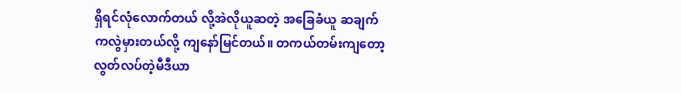ရှိရင်လုံလောက်တယ် လို့အဲလိုယူဆတဲ့ အခြေခံယူ ဆချက် ကလွဲမှားတယ်လို့ ကျနော်မြင်တယ်။ တကယ်တမ်းကျတော့ လွတ်လပ်တဲ့မီဒီယာ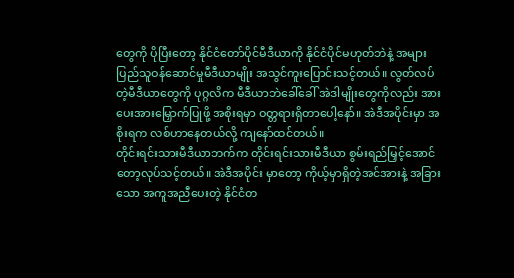တွေကို ပိုပြီးတော့ နိုင်ငံတော်ပိုင်မီဒီယာကို နိုင်ငံပိုင်မဟုတ်ဘဲနဲ့ အများပြည်သူဝန်ဆောင်မှုမီဒီယာမျိုး အသွင်ကူးပြောင်းသင့်တယ်။ လွတ်လပ်တဲ့မီဒီယာတွေကို ပုဂ္ဂလိက မီဒီယာဘဲခေါ်ခေါ် အဲဒါမျိုးတွေကိုလည်း အားပေးအားမြှောက်ပြုဖို့ အစိုးရမှာ ဝတ္တရားရှိတာပေါ့နော်။ အဲဒီအပိုင်းမှာ အစိုးရက လစ်ဟာနေတယ်လို့ ကျနော်ထင်တယ်။
တိုင်းရင်းသားမီဒီယာဘက်က တိုင်းရင်းသားမီဒီယာ စွမ်းရည်မြှင့်အောင်တော့လုပ်သင့်တယ်။ အဲဒီအပိုင်း မှာတော့ ကိုယ့်မှာရှိတဲ့အင်အားနဲ့ အခြားသော အကူအညီပေးတဲ့ နိုင်ငံတ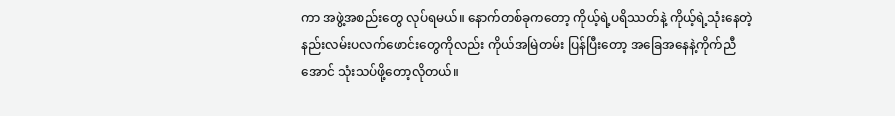ကာ အဖွဲ့အစည်းတွေ လုပ်ရမယ်။ နောက်တစ်ခုကတော့ ကိုယ့်ရဲ့ပရိဿတ်နဲ့ ကိုယ့်ရဲ့သုံးနေတဲ့ နည်းလမ်းပလက်ဖောင်းတွေကိုလည်း ကိုယ်အမြဲတမ်း ပြန်ပြီးတော့ အခြေအနေနဲ့ကိုက်ညီအောင် သုံးသပ်ဖို့တော့လိုတယ်။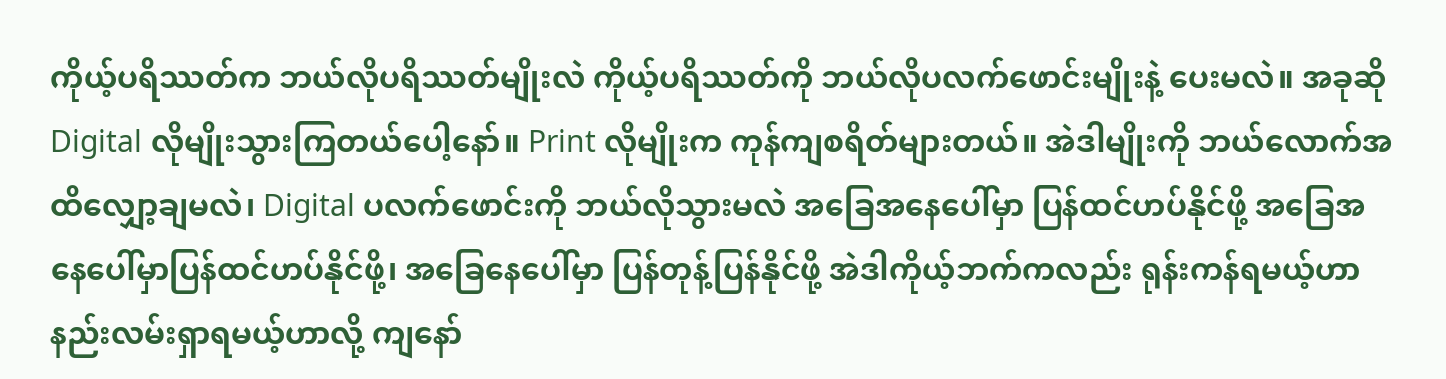ကိုယ့်ပရိဿတ်က ဘယ်လိုပရိဿတ်မျိုးလဲ ကိုယ့်ပရိဿတ်ကို ဘယ်လိုပလက်ဖောင်းမျိုးနဲ့ ပေးမလဲ။ အခုဆို Digital လိုမျိုးသွားကြတယ်ပေါ့နော်။ Print လိုမျိုးက ကုန်ကျစရိတ်များတယ်။ အဲဒါမျိုးကို ဘယ်လောက်အထိလျှော့ချမလဲ၊ Digital ပလက်ဖောင်းကို ဘယ်လိုသွားမလဲ အခြေအနေပေါ်မှာ ပြန်ထင်ဟပ်နိုင်ဖို့ အခြေအနေပေါ်မှာပြန်ထင်ဟပ်နိုင်ဖို့၊ အခြေနေပေါ်မှာ ပြန်တုန့်ပြန်နိုင်ဖို့ အဲဒါကိုယ့်ဘက်ကလည်း ရုန်းကန်ရမယ့်ဟာ နည်းလမ်းရှာရမယ့်ဟာလို့ ကျနော်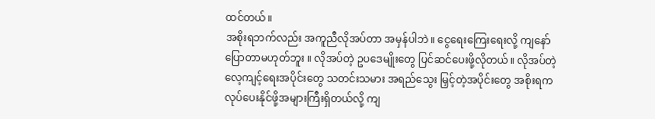ထင်တယ်။
အစိုးရဘက်လည်း အကူညီလိုအပ်တာ အမှန်ပါဘဲ။ ငွေရေးကြေးရေးလို့ ကျနော်ပြောတာမဟုတ်ဘူး ။ လိုအပ်တဲ့ ဥပဒေမျိုးတွေ ပြင်ဆင်ပေးဖို့လိုတယ်။ လိုအပ်တဲ့ လေ့ကျင့်ရေးအပိုင်းတွေ သတင်းသမား အရည်သွေး မြှင့်တဲ့အပိုင်းတွေ အစိုးရက လုပ်ပေးနိုင်ဖို့အများကြီးရှိတယ်လို့ ကျ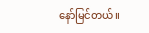နော်မြင်တယ်။